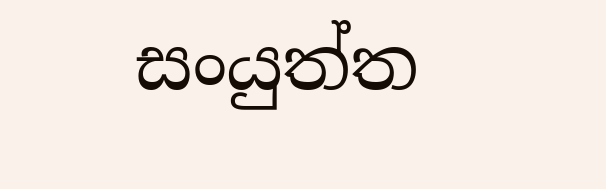සංයුත්ත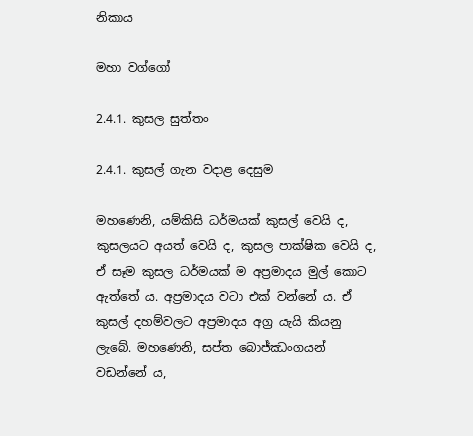නිකාය

මහා වග්ගෝ

2.4.1. කුසල සුත්තං

2.4.1. කුසල් ගැන වදාළ දෙසුම

මහණෙනි, යම්කිසි ධර්මයක් කුසල් වෙයි ද, කුසලයට අයත් වෙයි ද, කුසල පාක්ෂික වෙයි ද, ඒ සෑම කුසල ධර්මයක් ම අප්‍රමාදය මුල් කොට ඇත්තේ ය. අප්‍රමාදය වටා එක් වන්නේ ය. ඒ කුසල් දහම්වලට අප්‍රමාදය අග්‍ර යැයි කියනු ලැබේ. මහණෙනි, සප්ත බොජ්ඣංගයන් වඩන්නේ ය,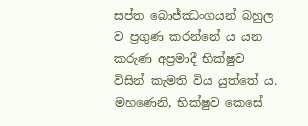සප්ත බොජ්ඣංගයන් බහුල ව ප්‍රගුණ කරන්නේ ය යන කරුණ අප්‍රමාදී භික්ෂුව විසින් කැමති විය යුත්තේ ය. මහණෙනි, භික්ෂුව කෙසේ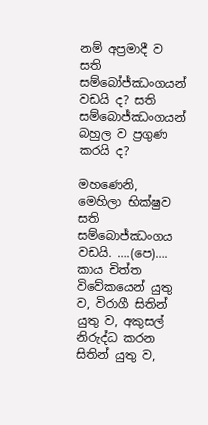නම් අප්‍රමාදී ව සති සම්බෝජ්ඣංගයන් වඩයි ද? සති සම්බොජ්ඣංගයන් බහුල ව ප්‍රගුණ කරයි ද?

මහණෙනි, මෙහිලා භික්ෂුව සති සම්බොජ්ඣංගය වඩයි. ….(පෙ)…. කාය චිත්ත විවේකයෙන් යුතු ව, විරාගී සිතින් යුතු ව, අකුසල් නිරුද්ධ කරන සිතින් යුතු ව,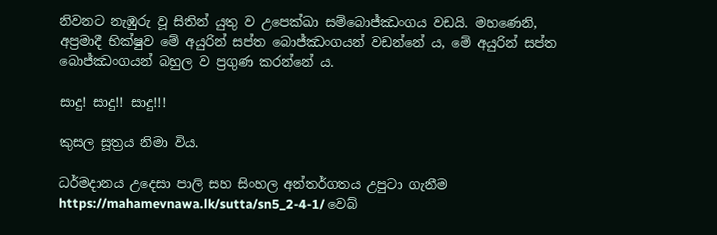නිවනට නැඹුරු වූ සිතින් යුතු ව උපෙක්ඛා සම්බොජ්ඣංගය වඩයි. මහණෙනි, අප්‍රමාදී භික්ෂුව මේ අයුරින් සප්ත බොජ්ඣංගයන් වඩන්නේ ය, මේ අයුරින් සප්ත බොජ්ඣංගයන් බහුල ව ප්‍රගුණ කරන්නේ ය.

සාදු! සාදු!! සාදු!!!

කුසල සූත්‍රය නිමා විය.

ධර්මදානය උදෙසා පාලි සහ සිංහල අන්තර්ගතය උපුටා ගැනීම https://mahamevnawa.lk/sutta/sn5_2-4-1/ වෙබ්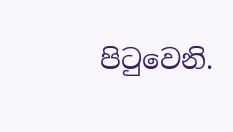පිටුවෙනි.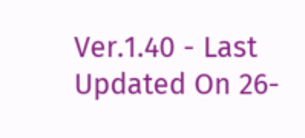Ver.1.40 - Last Updated On 26-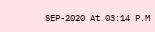SEP-2020 At 03:14 P.M